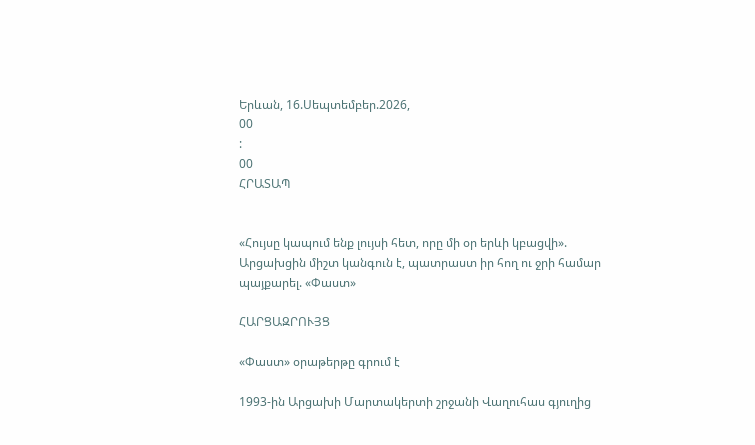Երևան, 16.Սեպտեմբեր.2026,
00
:
00
ՀՐԱՏԱՊ


«Հույսը կապում ենք լույսի հետ, որը մի օր երևի կբացվի». Արցախցին միշտ կանգուն է, պատրաստ իր հող ու ջրի համար պայքարել. «Փաստ»

ՀԱՐՑԱԶՐՈՒՅՑ

«Փաստ» օրաթերթը գրում է

1993-ին Արցախի Մարտակերտի շրջանի Վաղուհաս գյուղից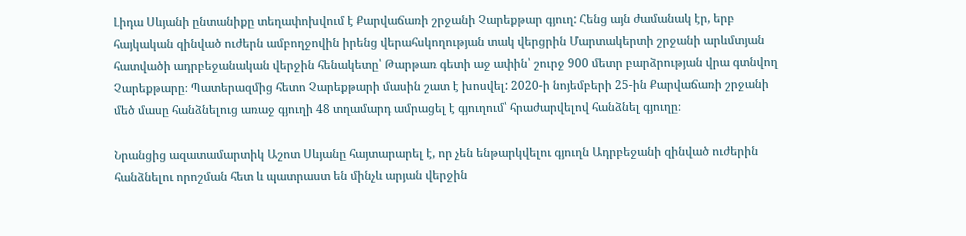Լիդա Սևյանի ընտանիքը տեղափոխվում է Քարվաճառի շրջանի Չարեքթար գյուղ: Հենց այն ժամանակ էր, երբ հայկական զինված ուժերն ամբողջովին իրենց վերահսկողության տակ վերցրին Մարտակերտի շրջանի արևմտյան հատվածի ադրբեջանական վերջին հենակետը՝ Թարթառ գետի աջ ափին՝ շուրջ 900 մետր բարձրության վրա գտնվող Չարեքթարը։ Պատերազմից հետո Չարեքթարի մասին շատ է խոսվել: 2020-ի նոյեմբերի 25-ին Քարվաճառի շրջանի մեծ մասը հանձնելուց առաջ գյուղի 48 տղամարդ ամրացել է գյուղում՝ հրաժարվելով հանձնել գյուղը։

Նրանցից ազատամարտիկ Աշոտ Սևյանը հայտարարել է, որ չեն ենթարկվելու գյուղն Ադրբեջանի զինված ուժերին հանձնելու որոշման հետ և պատրաստ են մինչև արյան վերջին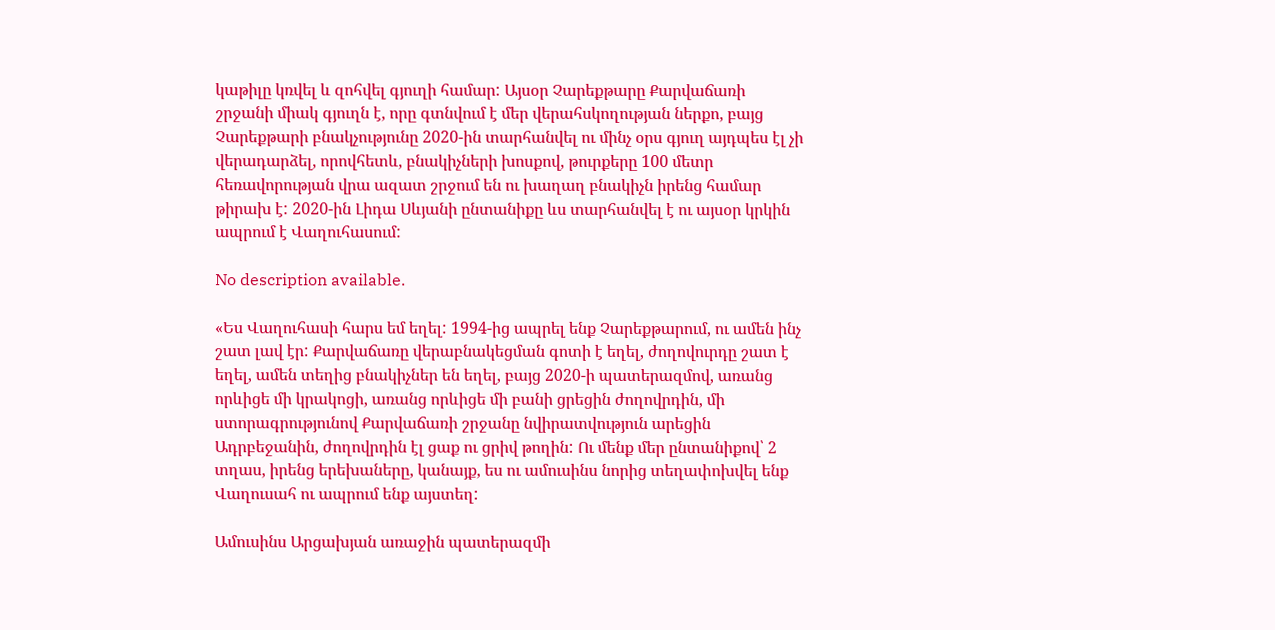կաթիլը կռվել և զոհվել գյուղի համար: Այսօր Չարեքթարը Քարվաճառի շրջանի միակ գյուղն է, որը գտնվում է մեր վերահսկողության ներքո, բայց Չարեքթարի բնակչությունը 2020-ին տարհանվել ու մինչ օրս գյուղ այդպես էլ չի վերադարձել, որովհետև, բնակիչների խոսքով, թուրքերը 100 մետր հեռավորության վրա ազատ շրջում են ու խաղաղ բնակիչն իրենց համար թիրախ է: 2020-ին Լիդա Սևյանի ընտանիքը ևս տարհանվել է ու այսօր կրկին ապրում է Վաղուհասում:

No description available.

«Ես Վաղուհասի հարս եմ եղել: 1994-ից ապրել ենք Չարեքթարում, ու ամեն ինչ շատ լավ էր: Քարվաճառը վերաբնակեցման գոտի է եղել, ժողովուրդը շատ է եղել, ամեն տեղից բնակիչներ են եղել, բայց 2020-ի պատերազմով, առանց որևիցե մի կրակոցի, առանց որևիցե մի բանի ցրեցին ժողովրդին, մի ստորագրությունով Քարվաճառի շրջանը նվիրատվություն արեցին Ադրբեջանին, ժողովրդին էլ ցաք ու ցրիվ թողին: Ու մենք մեր ընտանիքով՝ 2 տղաս, իրենց երեխաները, կանայք, ես ու ամուսինս նորից տեղափոխվել ենք Վաղուսահ ու ապրում ենք այստեղ:

Ամուսինս Արցախյան առաջին պատերազմի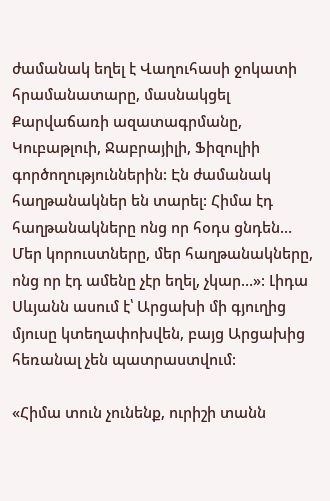ժամանակ եղել է Վաղուհասի ջոկատի հրամանատարը, մասնակցել Քարվաճառի ազատագրմանը, Կուբաթլուի, Ջաբրայիլի, Ֆիզուլիի գործողություններին: Էն ժամանակ հաղթանակներ են տարել: Հիմա էդ հաղթանակները ոնց որ հօդս ցնդեն… Մեր կորուստները, մեր հաղթանակները, ոնց որ էդ ամենը չէր եղել, չկար…»: Լիդա Սևյանն ասում է՝ Արցախի մի գյուղից մյուսը կտեղափոխվեն, բայց Արցախից հեռանալ չեն պատրաստվում:

«Հիմա տուն չունենք, ուրիշի տանն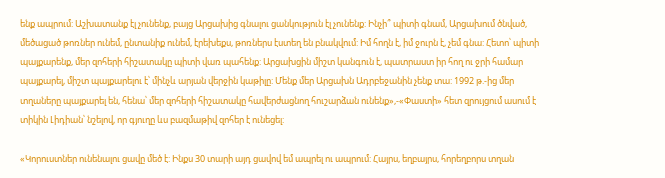ենք ապրում: Աշխատանք էլ չունենք, բայց Արցախից գնալու ցանկություն էլ չունենք: Ինչի՞ պիտի գնամ, Արցախում ծնված, մեծացած թոռներ ունեմ, ընտանիք ունեմ, էրեխեքս, թոռներս էստեղ են բնակվում: Իմ հողն է, իմ ջուրն է, չեմ գնա: Հետո՝ պիտի պայքարենք, մեր զոհերի հիշատակը պիտի վառ պահենք: Արցախցին միշտ կանգուն է, պատրաստ իր հող ու ջրի համար պայքարել, միշտ պայքարելու է՝ մինչև արյան վերջին կաթիլը: Մենք մեր Արցախն Ադրբեջանին չենք տա: 1992 թ.-ից մեր տղաները պայքարել են, հենա՝ մեր զոհերի հիշատակը հավերժացնող հուշարձան ունենք»,-«Փաստի» հետ զրույցում ասում է տիկին Լիդիան՝ նշելով, որ գյուղը ևս բազմաթիվ զոհեր է ունեցել:

«Կորուստներ ունենալու ցավը մեծ է: Ինքս 30 տարի այդ ցավով եմ ապրել ու ապրում: Հայրս, եղբայրս, հորեղբորս տղան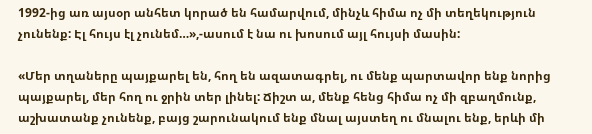1992-ից առ այսօր անհետ կորած են համարվում, մինչև հիմա ոչ մի տեղեկություն չունենք: Էլ հույս էլ չունեմ…»,-ասում է նա ու խոսում այլ հույսի մասին:

«Մեր տղաները պայքարել են, հող են ազատագրել, ու մենք պարտավոր ենք նորից պայքարել, մեր հող ու ջրին տեր լինել: Ճիշտ ա, մենք հենց հիմա ոչ մի զբաղմունք, աշխատանք չունենք, բայց շարունակում ենք մնալ այստեղ ու մնալու ենք, երևի մի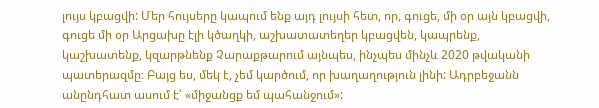լույս կբացվի: Մեր հույսերը կապում ենք այդ լույսի հետ, որ, գուցե, մի օր այն կբացվի, գուցե մի օր Արցախը էլի կծաղկի, աշխատատեղեր կբացվեն, կապրենք, կաշխատենք, կզարթնենք Չարաքթարում այնպես, ինչպես մինչև 2020 թվականի պատերազմը։ Բայց ես, մեկ է, չեմ կարծում, որ խաղաղություն լինի: Ադրբեջանն անընդհատ ասում է՝ «միջանցք եմ պահանջում»: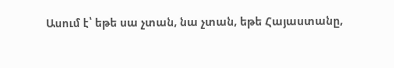Ասում է՝ եթե սա չտան, նա չտան, եթե Հայաստանը,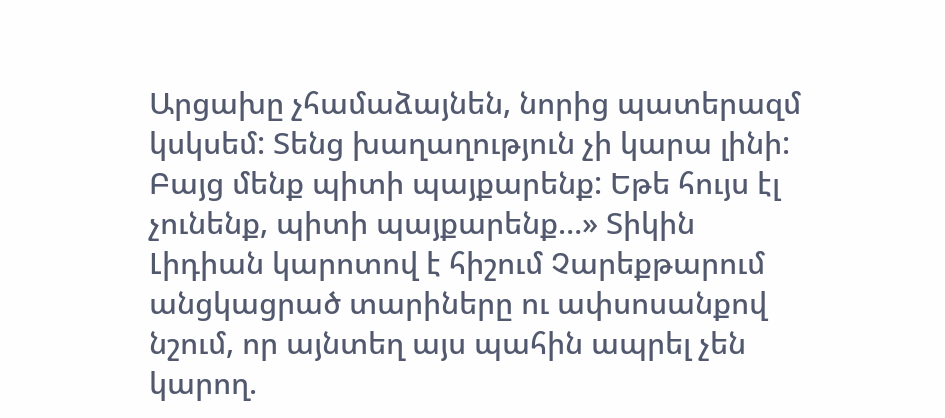Արցախը չհամաձայնեն, նորից պատերազմ կսկսեմ: Տենց խաղաղություն չի կարա լինի: Բայց մենք պիտի պայքարենք: Եթե հույս էլ չունենք, պիտի պայքարենք…» Տիկին Լիդիան կարոտով է հիշում Չարեքթարում անցկացրած տարիները ու ափսոսանքով նշում, որ այնտեղ այս պահին ապրել չեն կարող.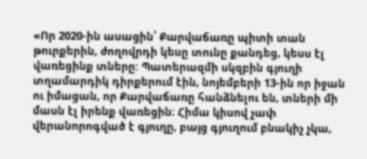«Որ 2020-ին ասացին՝ Քարվաճառը պիտի տան թուրքերին, ժողովրդի կեսը տունը քանդեց, կեսս էլ վառեցինք տները: Պատերազմի սկզբին գյուղի տղամարդիկ դիրքերում էին, նոյեմբերի 13-ին որ իջան ու իմացան, որ Քարվաճառը հանձնելու են, տների մի մասն էլ իրենք վառեցին։ Հիմա կիսով չափ վերանորոգված է գյուղը, բայց գյուղում բնակիչ չկա,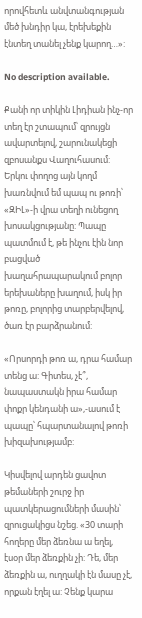որովհետև անվտանգության մեծ խնդիր կա, էրեխեքին էնտեղ տանել չենք կարող…»:

No description available.

Քանի որ տիկին Լիդիան ինչ-որ տեղ էր շտապում՝ զրույցն ավարտելով, շարունակեցի զբոսանքս Վաղուհասում: Երկու փողոց այն կողմ խառնվում եմ պապ ու թոռի՝ «ԶԻԼ»-ի վրա տեղի ունեցող խոսակցությանը: Պապը պատմում է, թե ինչու էին նոր բացված խաղահրապարակում բոլոր երեխաները խաղում, իսկ իր թոռը, բոլորից տարբերվելով, ծառ էր բարձրանում:

«Որսորդի թոռ ա, դրա համար տենց ա: Գիտես, չէ՞, նապաստակն իրա համար փոքր կենդանի ա»,-ասում է պապը՝ հպարտանալով թոռի խիզախությամբ:

Կիսվելով արդեն ցավոտ թեմաների շուրջ իր պատկերացումների մասին՝ զրուցակիցս նշեց. «30 տարի հողերը մեր ձեռնա ա եղել, էսօր մեր ձեռքին չի: Դե, մեր ձեռքին ա, ուղղակի էն մասը չէ, որքան էղել ա: Չենք կարա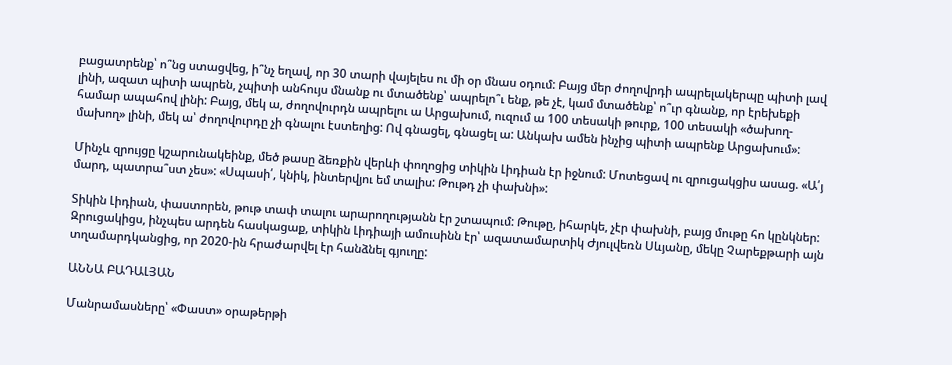բացատրենք՝ ո՞նց ստացվեց, ի՞նչ եղավ, որ 30 տարի վայելես ու մի օր մնաս օդում: Բայց մեր ժողովրդի ապրելակերպը պիտի լավ լինի, ազատ պիտի ապրեն, չպիտի անհույս մնանք ու մտածենք՝ ապրելո՞ւ ենք, թե չէ, կամ մտածենք՝ ո՞ւր գնանք, որ էրեխեքի համար ապահով լինի: Բայց, մեկ ա, ժողովուրդն ապրելու ա Արցախում, ուզում ա 100 տեսակի թուրք, 100 տեսակի «ծախող-մախող» լինի, մեկ ա՝ ժողովուրդը չի գնալու էստեղից: Ով գնացել, գնացել ա: Անկախ ամեն ինչից պիտի ապրենք Արցախում»:

Մինչև զրույցը կշարունակեինք, մեծ թասը ձեռքին վերևի փողոցից տիկին Լիդիան էր իջնում: Մոտեցավ ու զրուցակցիս ասաց. «Ա՛յ մարդ, պատրա՞ստ չես»: «Սպասի՛, կնիկ, ինտերվյու եմ տալիս: Թութդ չի փախնի»:

Տիկին Լիդիան, փաստորեն, թութ տափ տալու արարողությանն էր շտապում: Թութը, իհարկե, չէր փախնի, բայց մութը հո կընկներ: Զրուցակիցս, ինչպես արդեն հասկացաք, տիկին Լիդիայի ամուսինն էր՝ ազատամարտիկ Ժյուլվեռն Սևյանը, մեկը Չարեքթարի այն տղամարդկանցից, որ 2020-ին հրաժարվել էր հանձնել գյուղը:

ԱՆՆԱ ԲԱԴԱԼՅԱՆ

Մանրամասները՝ «Փաստ» օրաթերթի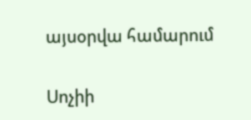այսօրվա համարում

Սոչիի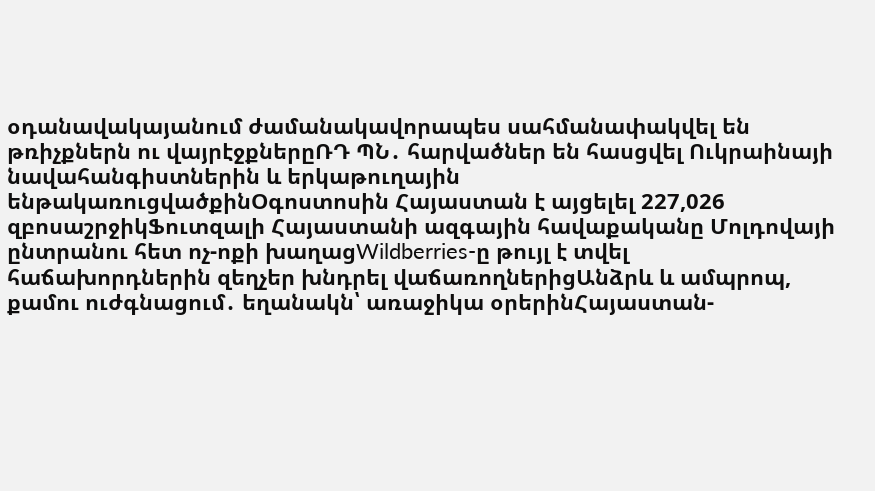օդանավակայանում ժամանակավորապես սահմանափակվել են թռիչքներն ու վայրէջքներըՌԴ ՊՆ․ հարվածներ են հասցվել Ուկրաինայի նավահանգիստներին և երկաթուղային ենթակառուցվածքինՕգոստոսին Հայաստան է այցելել 227,026 զբոսաշրջիկՖուտզալի Հայաստանի ազգային հավաքականը Մոլդովայի ընտրանու հետ ոչ-ոքի խաղացWildberries-ը թույլ է տվել հաճախորդներին զեղչեր խնդրել վաճառողներիցԱնձրև և ամպրոպ, քամու ուժգնացում․ եղանակն՝ առաջիկա օրերինՀայաստան-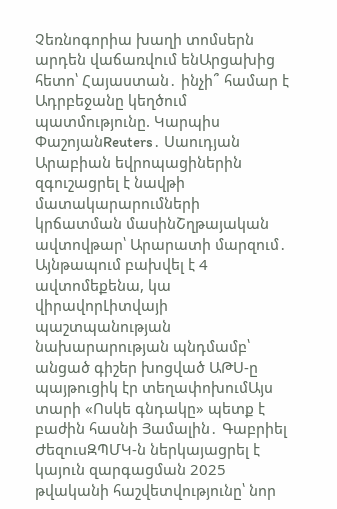Չեռնոգորիա խաղի տոմսերն արդեն վաճառվում ենԱրցախից հետո՝ Հայաստան․ ինչի՞ համար է Ադրբեջանը կեղծում պատմությունը. Կարպիս ՓաշոյանReuters․ Սաուդյան Արաբիան եվրոպացիներին զգուշացրել է նավթի մատակարարումների կրճատման մասինՇղթայական ավտովթար՝ Արարատի մարզում․ Այնթապում բախվել է 4 ավտոմեքենա, կա վիրավորԼիտվայի պաշտպանության նախարարության պնդմամբ՝ անցած գիշեր խոցված ԱԹՍ-ը պայթուցիկ էր տեղափոխումԱյս տարի «Ոսկե գնդակը» պետք է բաժին հասնի Յամալին․ Գաբրիել ԺեզուսԶՊՄԿ-ն ներկայացրել է կայուն զարգացման 2025 թվականի հաշվետվությունը՝ նոր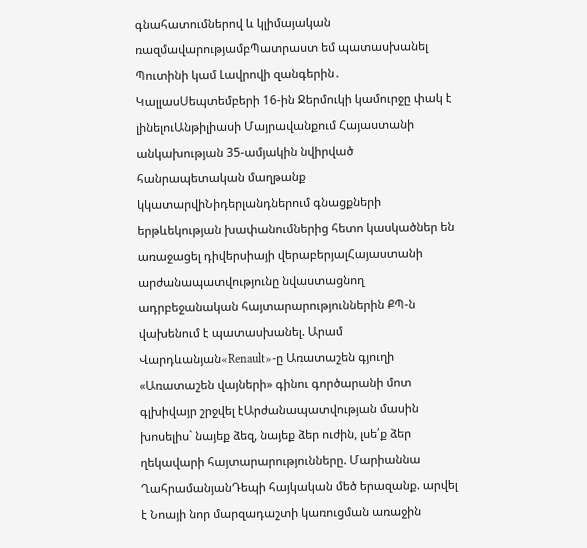գնահատումներով և կլիմայական ռազմավարությամբՊատրաստ եմ պատասխանել Պուտինի կամ Լավրովի զանգերին․ ԿալլասՍեպտեմբերի 16-ին Ջերմուկի կամուրջը փակ է լինելուԱնթիլիասի Մայրավանքում Հայաստանի անկախության 35-ամյակին նվիրված հանրապետական մաղթանք կկատարվիՆիդերլանդներում գնացքների երթևեկության խափանումներից հետո կասկածներ են առաջացել դիվերսիայի վերաբերյալՀայաստանի արժանապատվությունը նվաստացնող ադրբեջանական հայտարարություններին ՔՊ-ն վախենում է պատասխանել. Արամ Վարդևանյան«Renault»-ը Առատաշեն գյուղի «Առատաշեն վայների» գինու գործարանի մոտ գլխիվայր շրջվել էԱրժանապատվության մասին խոսելիս` նայեք ձեզ, նայեք ձեր ուժին, լսե՛ք ձեր ղեկավարի հայտարարությունները. Մարիաննա ՂահրամանյանԴեպի հայկական մեծ երազանք. արվել է Նոայի նոր մարզադաշտի կառուցման առաջին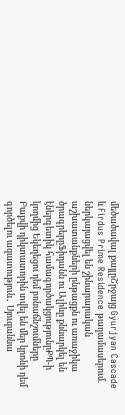մեծածավալ քայլըՇրջայց Gyurjyan Cascade և Firdus Prime Residence թաղամասերում. ներկայացվել են շինարարական աշխատանքների ընթացքն ու առաջիկա ծրագրերըՖիդանն ու Ալիևը քննարկել են էներգետիկ համագործակցությունըՔՊ-ի կողմից Եկեղեցու դեմ բռնաճնշումները Բաքվի դիկտատորին տվել են մեր կրոնի դեմ գործելու ազատություն․ Սյուզաննա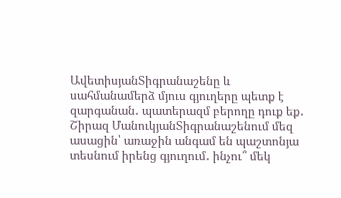ԱվետիսյանՏիգրանաշենը և սահմանամերձ մյուս գյուղերը պետք է զարգանան․ պատերազմ բերողը դուք եք․ Շիրազ ՄանուկյանՏիգրանաշենում մեզ ասացին՝ առաջին անգամ են պաշտոնյա տեսնում իրենց գյուղում․ ինչու՞ մեկ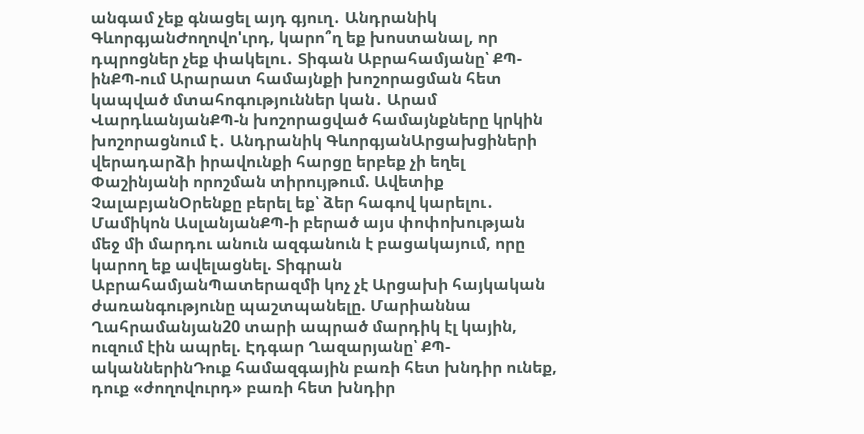անգամ չեք գնացել այդ գյուղ․ Անդրանիկ ԳևորգյանԺողովո'ւրդ, կարո՞ղ եք խոստանալ, որ դպրոցներ չեք փակելու․ Տիգան Աբրահամյանը՝ ՔՊ-ինՔՊ-ում Արարատ համայնքի խոշորացման հետ կապված մտահոգություններ կան․ Արամ ՎարդևանյանՔՊ-ն խոշորացված համայնքները կրկին խոշորացնում է․ Անդրանիկ ԳևորգյանԱրցախցիների վերադարձի իրավունքի հարցը երբեք չի եղել Փաշինյանի որոշման տիրույթում. Ավետիք ՉալաբյանՕրենքը բերել եք՝ ձեր հագով կարելու․ Մամիկոն ԱսլանյանՔՊ-ի բերած այս փոփոխության մեջ մի մարդու անուն ազգանուն է բացակայում, որը կարող եք ավելացնել. Տիգրան ԱբրահամյանՊատերազմի կոչ չէ Արցախի հայկական ժառանգությունը պաշտպանելը. Մարիաննա Ղահրամանյան20 տարի ապրած մարդիկ էլ կային, ուզում էին ապրել. Էդգար Ղազարյանը՝ ՔՊ-ականներինԴուք համազգային բառի հետ խնդիր ունեք, դուք «ժողովուրդ» բառի հետ խնդիր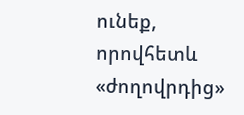ունեք, որովհետև «ժողովրդից»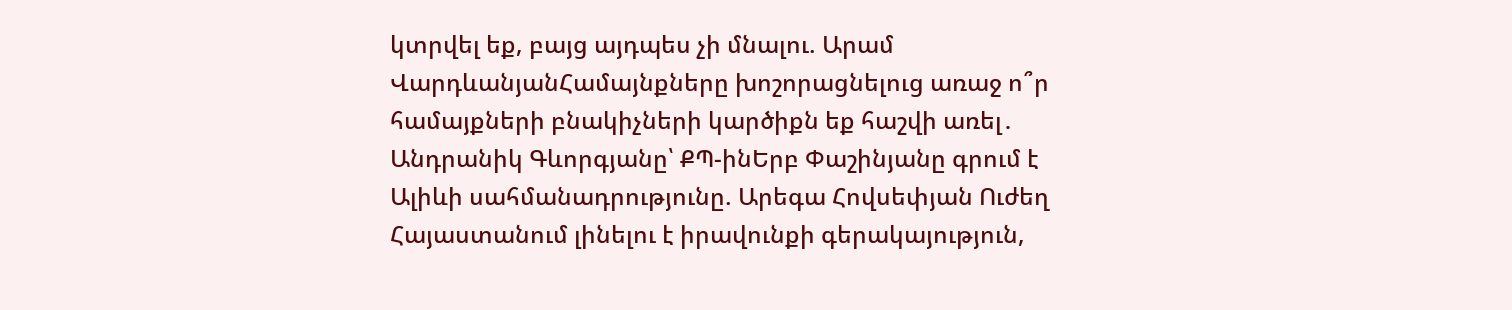կտրվել եք, բայց այդպես չի մնալու. Արամ ՎարդևանյանՀամայնքները խոշորացնելուց առաջ ո՞ր համայքների բնակիչների կարծիքն եք հաշվի առել․ Անդրանիկ Գևորգյանը՝ ՔՊ-ինԵրբ Փաշինյանը գրում է Ալիևի սահմանադրությունը. Արեգա Հովսեփյան Ուժեղ Հայաստանում լինելու է իրավունքի գերակայություն,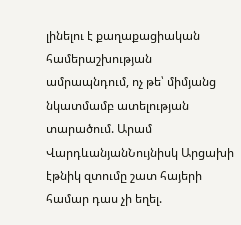լինելու է քաղաքացիական համերաշխության ամրապնդում, ոչ թե՝ միմյանց նկատմամբ ատելության տարածում. Արամ ՎարդևանյանՆույնիսկ Արցախի էթնիկ զտումը շատ հայերի համար դաս չի եղել.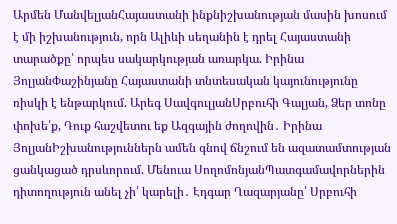Արմեն ՄանվելյանՀայաստանի ինքնիշխանության մասին խոսում է մի իշխանություն, որն Ալիևի սեղանին է դրել Հայաստանի տարածքը՝ որպես սակարկության առարկա. Իրինա ՅոլյանՓաշինյանը Հայաստանի տնտեսական կայունությունը ռիսկի է ենթարկում. Արեգ ՍավգուլյանՍրբուհի Գալյան, Ձեր տոնը փոխե՛ք, Դուք հաշվետու եք Ազգային ժողովին․ Իրինա ՅոլյանԻշխանություններն ամեն գնով ճնշում են ազատամտության ցանկացած դրսևորում. Մենուա ՍողոմոնյանՊատգամավորներին դիտողություն անել չի՛ կարելի․ Էդգար Ղազարյանը՝ Սրբուհի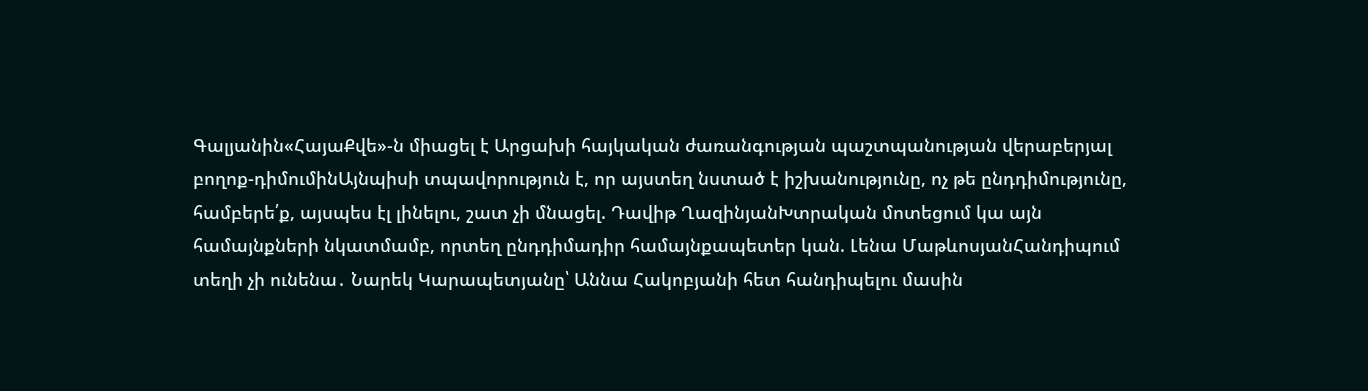Գալյանին«ՀայաՔվե»-ն միացել է Արցախի հայկական ժառանգության պաշտպանության վերաբերյալ բողոք-դիմումինԱյնպիսի տպավորություն է, որ այստեղ նստած է իշխանությունը, ոչ թե ընդդիմությունը, համբերե՛ք, այսպես էլ լինելու, շատ չի մնացել. Դավիթ ՂազինյանԽտրական մոտեցում կա այն համայնքների նկատմամբ, որտեղ ընդդիմադիր համայնքապետեր կան. Լենա ՄաթևոսյանՀանդիպում տեղի չի ունենա․ Նարեկ Կարապետյանը՝ Աննա Հակոբյանի հետ հանդիպելու մասին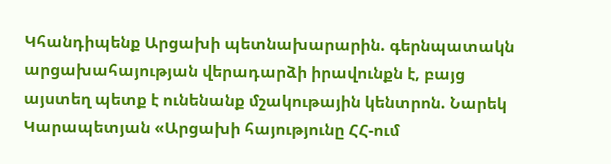Կհանդիպենք Արցախի պետնախարարին. գերնպատակն արցախահայության վերադարձի իրավունքն է, բայց այստեղ պետք է ունենանք մշակութային կենտրոն. Նարեկ Կարապետյան «Արցախի հայությունը ՀՀ-ում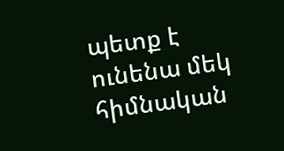պետք է ունենա մեկ հիմնական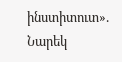ինստիտուտ». Նարեկ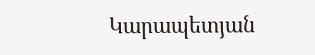Կարապետյան